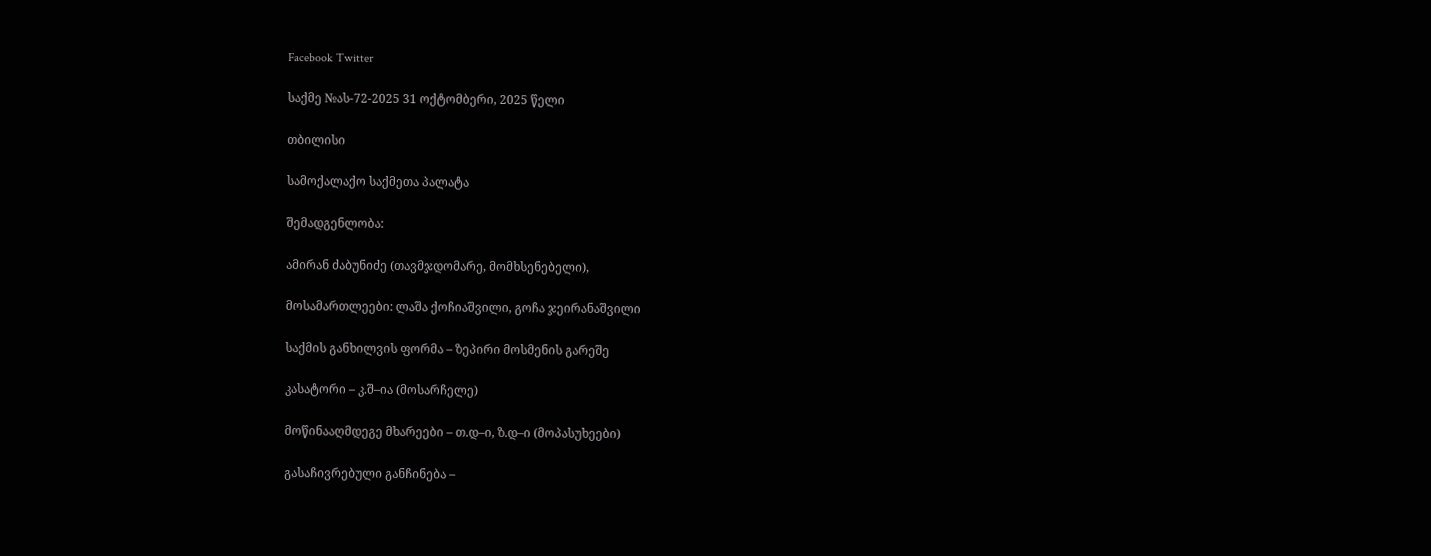Facebook Twitter

საქმე №ას-72-2025 31 ოქტომბერი, 2025 წელი

თბილისი

სამოქალაქო საქმეთა პალატა

შემადგენლობა:

ამირან ძაბუნიძე (თავმჯდომარე, მომხსენებელი),

მოსამართლეები: ლაშა ქოჩიაშვილი, გოჩა ჯეირანაშვილი

საქმის განხილვის ფორმა – ზეპირი მოსმენის გარეშე

კასატორი – კ.შ–ია (მოსარჩელე)

მოწინააღმდეგე მხარეები – თ.დ–ი, ზ.დ–ი (მოპასუხეები)

გასაჩივრებული განჩინება –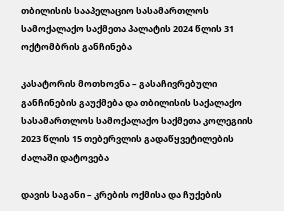თბილისის სააპელაციო სასამართლოს სამოქალაქო საქმეთა პალატის 2024 წლის 31 ოქტომბრის განჩინება

კასატორის მოთხოვნა – გასაჩივრებული განჩინების გაუქმება და თბილისის საქალაქო სასამართლოს სამოქალაქო საქმეთა კოლეგიის 2023 წლის 15 თებერვლის გადაწყვეტილების ძალაში დატოვება

დავის საგანი – კრების ოქმისა და ჩუქების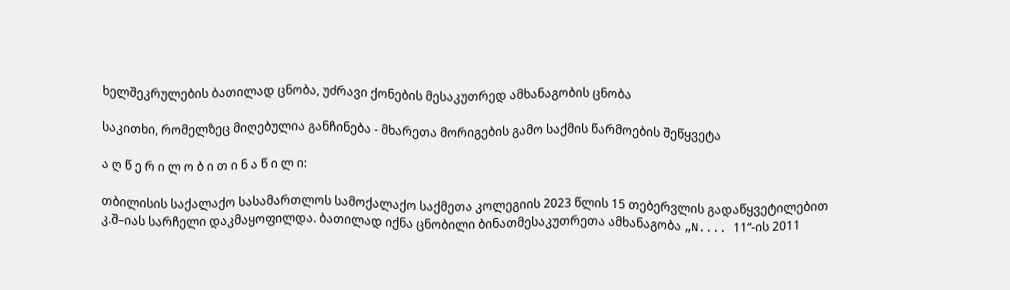ხელშეკრულების ბათილად ცნობა, უძრავი ქონების მესაკუთრედ ამხანაგობის ცნობა

საკითხი, რომელზეც მიღებულია განჩინება - მხარეთა მორიგების გამო საქმის წარმოების შეწყვეტა

ა ღ წ ე რ ი ლ ო ბ ი თ ი ნ ა წ ი ლ ი:

თბილისის საქალაქო სასამართლოს სამოქალაქო საქმეთა კოლეგიის 2023 წლის 15 თებერვლის გადაწყვეტილებით კ.შ–იას სარჩელი დაკმაყოფილდა. ბათილად იქნა ცნობილი ბინათმესაკუთრეთა ამხანაგობა „N.... 11“-ის 2011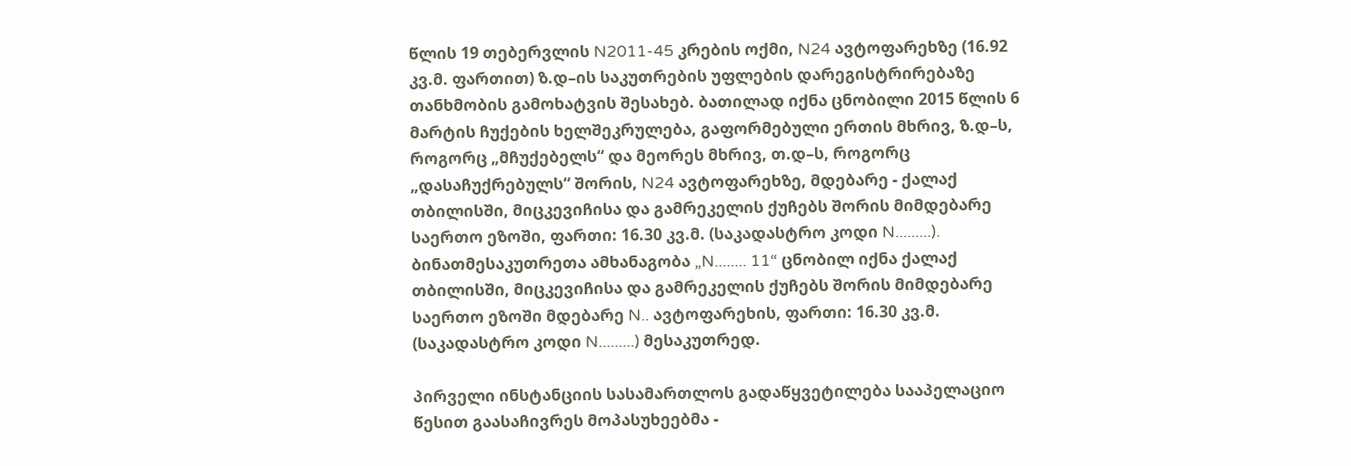წლის 19 თებერვლის N2011-45 კრების ოქმი, N24 ავტოფარეხზე (16.92 კვ.მ. ფართით) ზ.დ–ის საკუთრების უფლების დარეგისტრირებაზე თანხმობის გამოხატვის შესახებ. ბათილად იქნა ცნობილი 2015 წლის 6 მარტის ჩუქების ხელშეკრულება, გაფორმებული ერთის მხრივ, ზ.დ–ს, როგორც „მჩუქებელს“ და მეორეს მხრივ, თ.დ–ს, როგორც „დასაჩუქრებულს“ შორის, N24 ავტოფარეხზე, მდებარე - ქალაქ თბილისში, მიცკევიჩისა და გამრეკელის ქუჩებს შორის მიმდებარე საერთო ეზოში, ფართი: 16.30 კვ.მ. (საკადასტრო კოდი N.........). ბინათმესაკუთრეთა ამხანაგობა „N........ 11“ ცნობილ იქნა ქალაქ თბილისში, მიცკევიჩისა და გამრეკელის ქუჩებს შორის მიმდებარე საერთო ეზოში მდებარე N.. ავტოფარეხის, ფართი: 16.30 კვ.მ. (საკადასტრო კოდი N.........) მესაკუთრედ.

პირველი ინსტანციის სასამართლოს გადაწყვეტილება სააპელაციო წესით გაასაჩივრეს მოპასუხეებმა -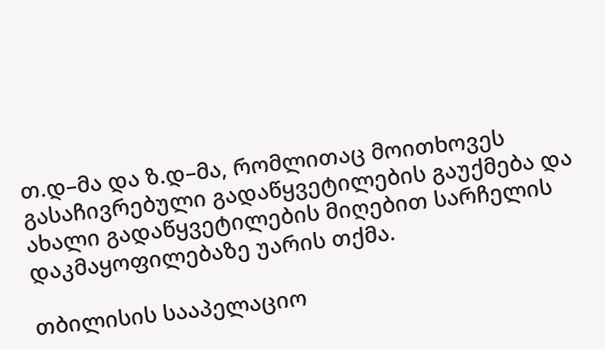თ.დ–მა და ზ.დ–მა, რომლითაც მოითხოვეს გასაჩივრებული გადაწყვეტილების გაუქმება და ახალი გადაწყვეტილების მიღებით სარჩელის დაკმაყოფილებაზე უარის თქმა.

თბილისის სააპელაციო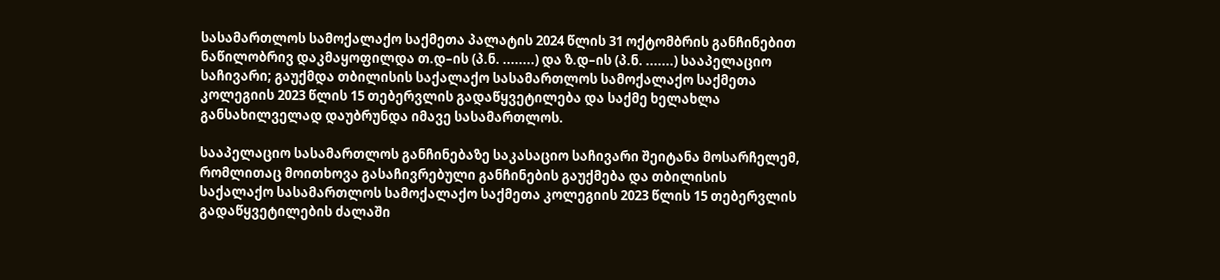სასამართლოს სამოქალაქო საქმეთა პალატის 2024 წლის 31 ოქტომბრის განჩინებით ნაწილობრივ დაკმაყოფილდა თ.დ–ის (პ.ნ. ........) და ზ.დ–ის (პ.ნ. .......) სააპელაციო საჩივარი; გაუქმდა თბილისის საქალაქო სასამართლოს სამოქალაქო საქმეთა კოლეგიის 2023 წლის 15 თებერვლის გადაწყვეტილება და საქმე ხელახლა განსახილველად დაუბრუნდა იმავე სასამართლოს.

სააპელაციო სასამართლოს განჩინებაზე საკასაციო საჩივარი შეიტანა მოსარჩელემ, რომლითაც მოითხოვა გასაჩივრებული განჩინების გაუქმება და თბილისის საქალაქო სასამართლოს სამოქალაქო საქმეთა კოლეგიის 2023 წლის 15 თებერვლის გადაწყვეტილების ძალაში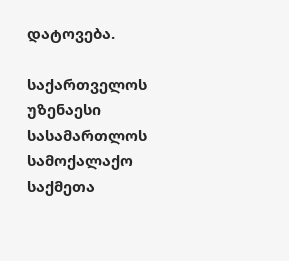დატოვება.

საქართველოს უზენაესი სასამართლოს სამოქალაქო საქმეთა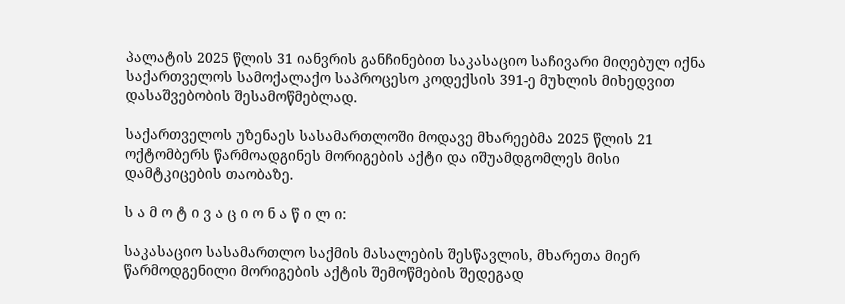პალატის 2025 წლის 31 იანვრის განჩინებით საკასაციო საჩივარი მიღებულ იქნა საქართველოს სამოქალაქო საპროცესო კოდექსის 391-ე მუხლის მიხედვით დასაშვებობის შესამოწმებლად.

საქართველოს უზენაეს სასამართლოში მოდავე მხარეებმა 2025 წლის 21 ოქტომბერს წარმოადგინეს მორიგების აქტი და იშუამდგომლეს მისი დამტკიცების თაობაზე.

ს ა მ ო ტ ი ვ ა ც ი ო ნ ა წ ი ლ ი:

საკასაციო სასამართლო საქმის მასალების შესწავლის, მხარეთა მიერ წარმოდგენილი მორიგების აქტის შემოწმების შედეგად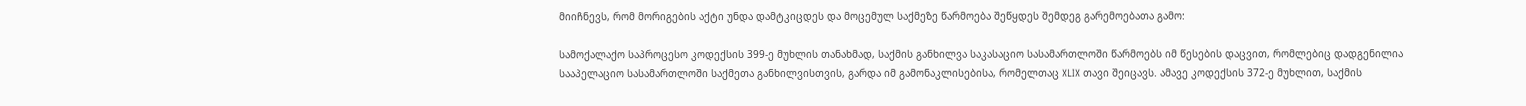მიიჩნევს, რომ მორიგების აქტი უნდა დამტკიცდეს და მოცემულ საქმეზე წარმოება შეწყდეს შემდეგ გარემოებათა გამო:

სამოქალაქო საპროცესო კოდექსის 399-ე მუხლის თანახმად, საქმის განხილვა საკასაციო სასამართლოში წარმოებს იმ წესების დაცვით, რომლებიც დადგენილია სააპელაციო სასამართლოში საქმეთა განხილვისთვის, გარდა იმ გამონაკლისებისა, რომელთაც XLIX თავი შეიცავს. ამავე კოდექსის 372-ე მუხლით, საქმის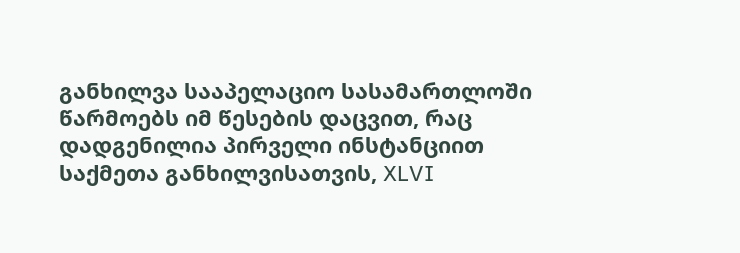განხილვა სააპელაციო სასამართლოში წარმოებს იმ წესების დაცვით, რაც დადგენილია პირველი ინსტანციით საქმეთა განხილვისათვის, XLVI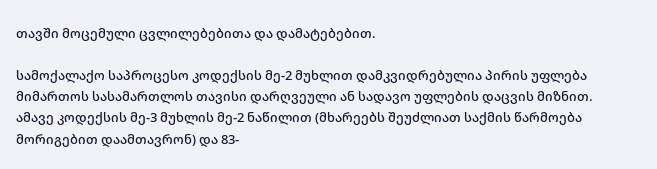თავში მოცემული ცვლილებებითა და დამატებებით.

სამოქალაქო საპროცესო კოდექსის მე-2 მუხლით დამკვიდრებულია პირის უფლება მიმართოს სასამართლოს თავისი დარღვეული ან სადავო უფლების დაცვის მიზნით. ამავე კოდექსის მე-3 მუხლის მე-2 ნაწილით (მხარეებს შეუძლიათ საქმის წარმოება მორიგებით დაამთავრონ) და 83-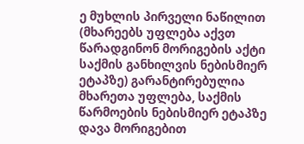ე მუხლის პირველი ნაწილით (მხარეებს უფლება აქვთ წარადგინონ მორიგების აქტი საქმის განხილვის ნებისმიერ ეტაპზე) გარანტირებულია მხარეთა უფლება, საქმის წარმოების ნებისმიერ ეტაპზე დავა მორიგებით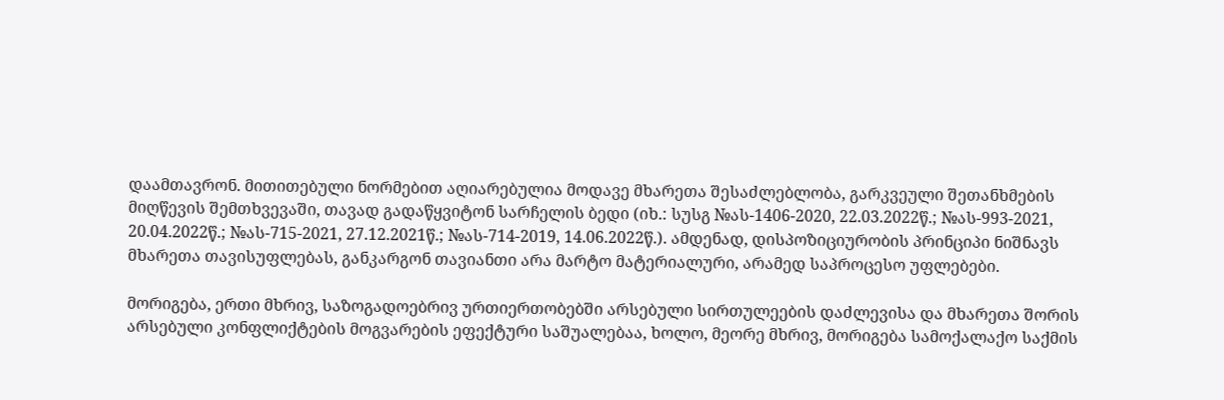დაამთავრონ. მითითებული ნორმებით აღიარებულია მოდავე მხარეთა შესაძლებლობა, გარკვეული შეთანხმების მიღწევის შემთხვევაში, თავად გადაწყვიტონ სარჩელის ბედი (იხ.: სუსგ №ას-1406-2020, 22.03.2022წ.; №ას-993-2021, 20.04.2022წ.; №ას-715-2021, 27.12.2021წ.; №ას-714-2019, 14.06.2022წ.). ამდენად, დისპოზიციურობის პრინციპი ნიშნავს მხარეთა თავისუფლებას, განკარგონ თავიანთი არა მარტო მატერიალური, არამედ საპროცესო უფლებები.

მორიგება, ერთი მხრივ, საზოგადოებრივ ურთიერთობებში არსებული სირთულეების დაძლევისა და მხარეთა შორის არსებული კონფლიქტების მოგვარების ეფექტური საშუალებაა, ხოლო, მეორე მხრივ, მორიგება სამოქალაქო საქმის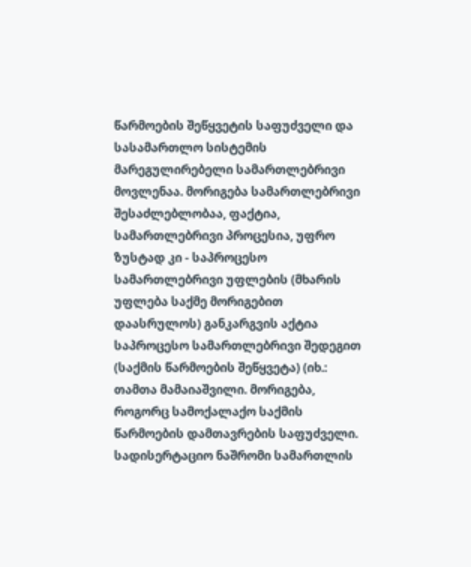წარმოების შეწყვეტის საფუძველი და სასამართლო სისტემის მარეგულირებელი სამართლებრივი მოვლენაა. მორიგება სამართლებრივი შესაძლებლობაა, ფაქტია, სამართლებრივი პროცესია, უფრო ზუსტად კი - საპროცესო სამართლებრივი უფლების (მხარის უფლება საქმე მორიგებით დაასრულოს) განკარგვის აქტია საპროცესო სამართლებრივი შედეგით (საქმის წარმოების შეწყვეტა) (იხ.: თამთა მამაიაშვილი. მორიგება, როგორც სამოქალაქო საქმის წარმოების დამთავრების საფუძველი. სადისერტაციო ნაშრომი სამართლის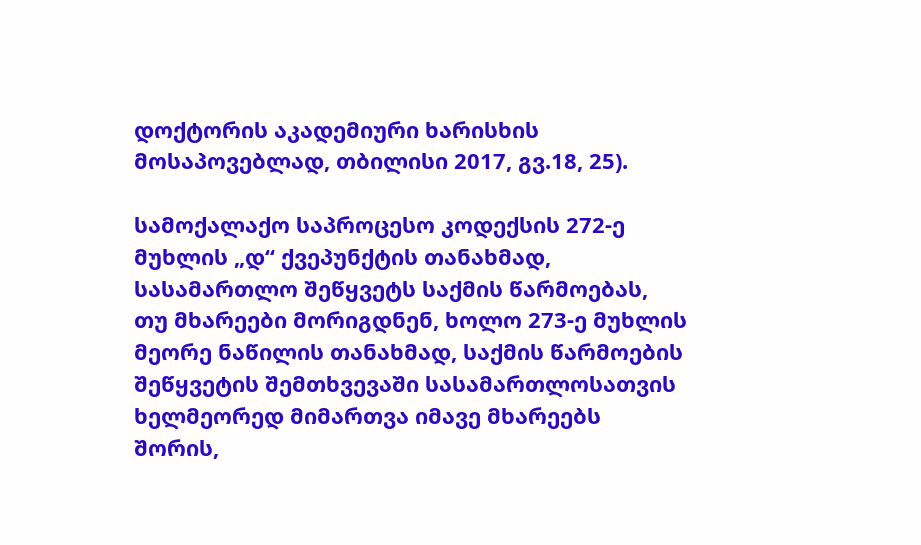დოქტორის აკადემიური ხარისხის მოსაპოვებლად, თბილისი 2017, გვ.18, 25).

სამოქალაქო საპროცესო კოდექსის 272-ე მუხლის „დ“ ქვეპუნქტის თანახმად, სასამართლო შეწყვეტს საქმის წარმოებას, თუ მხარეები მორიგდნენ, ხოლო 273-ე მუხლის მეორე ნაწილის თანახმად, საქმის წარმოების შეწყვეტის შემთხვევაში სასამართლოსათვის ხელმეორედ მიმართვა იმავე მხარეებს შორის,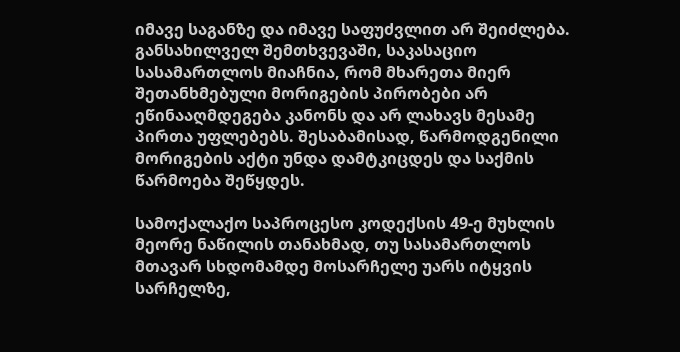იმავე საგანზე და იმავე საფუძვლით არ შეიძლება. განსახილველ შემთხვევაში, საკასაციო სასამართლოს მიაჩნია, რომ მხარეთა მიერ შეთანხმებული მორიგების პირობები არ ეწინააღმდეგება კანონს და არ ლახავს მესამე პირთა უფლებებს. შესაბამისად, წარმოდგენილი მორიგების აქტი უნდა დამტკიცდეს და საქმის წარმოება შეწყდეს.

სამოქალაქო საპროცესო კოდექსის 49-ე მუხლის მეორე ნაწილის თანახმად, თუ სასამართლოს მთავარ სხდომამდე მოსარჩელე უარს იტყვის სარჩელზე,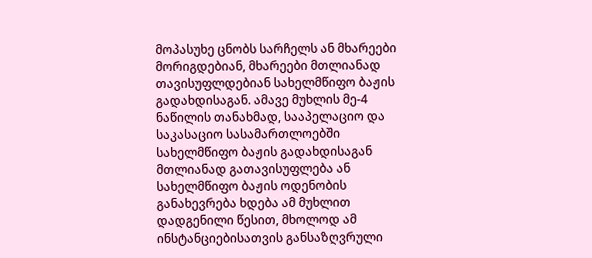მოპასუხე ცნობს სარჩელს ან მხარეები მორიგდებიან, მხარეები მთლიანად თავისუფლდებიან სახელმწიფო ბაჟის გადახდისაგან. ამავე მუხლის მე-4 ნაწილის თანახმად, სააპელაციო და საკასაციო სასამართლოებში სახელმწიფო ბაჟის გადახდისაგან მთლიანად გათავისუფლება ან სახელმწიფო ბაჟის ოდენობის განახევრება ხდება ამ მუხლით დადგენილი წესით, მხოლოდ ამ ინსტანციებისათვის განსაზღვრული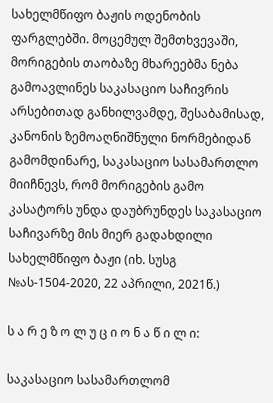სახელმწიფო ბაჟის ოდენობის ფარგლებში. მოცემულ შემთხვევაში, მორიგების თაობაზე მხარეებმა ნება გამოავლინეს საკასაციო საჩივრის არსებითად განხილვამდე, შესაბამისად, კანონის ზემოაღნიშნული ნორმებიდან გამომდინარე, საკასაციო სასამართლო მიიჩნევს, რომ მორიგების გამო კასატორს უნდა დაუბრუნდეს საკასაციო საჩივარზე მის მიერ გადახდილი სახელმწიფო ბაჟი (იხ. სუსგ №ას-1504-2020, 22 აპრილი, 2021წ.)

ს ა რ ე ზ ო ლ უ ც ი ო ნ ა წ ი ლ ი:

საკასაციო სასამართლომ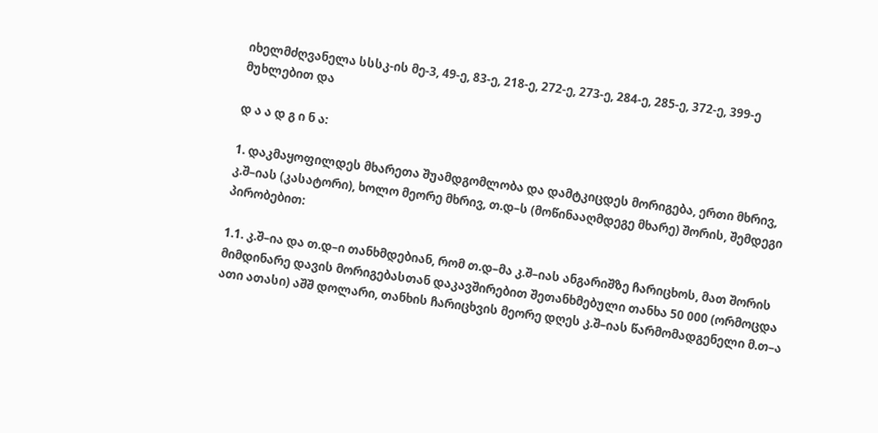იხელმძღვანელა სსსკ-ის მე-3, 49-ე, 83-ე, 218-ე, 272-ე, 273-ე, 284-ე, 285-ე, 372-ე, 399-ე მუხლებით და

დ ა ა დ გ ი ნ ა:

1. დაკმაყოფილდეს მხარეთა შუამდგომლობა და დამტკიცდეს მორიგება, ერთი მხრივ, კ.შ–იას (კასატორი), ხოლო მეორე მხრივ, თ.დ–ს (მოწინააღმდეგე მხარე) შორის, შემდეგი პირობებით:

1.1. კ.შ–ია და თ.დ–ი თანხმდებიან, რომ თ.დ–მა კ.შ–იას ანგარიშზე ჩარიცხოს, მათ შორის მიმდინარე დავის მორიგებასთან დაკავშირებით შეთანხმებული თანხა 50 000 (ორმოცდა ათი ათასი) აშშ დოლარი, თანხის ჩარიცხვის მეორე დღეს კ.შ–იას წარმომადგენელი მ.თ–ა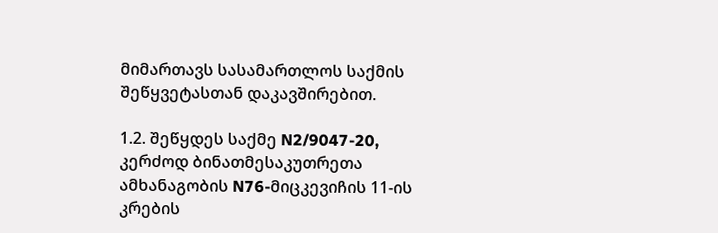მიმართავს სასამართლოს საქმის შეწყვეტასთან დაკავშირებით.

1.2. შეწყდეს საქმე N2/9047-20, კერძოდ ბინათმესაკუთრეთა ამხანაგობის N76-მიცკევიჩის 11-ის კრების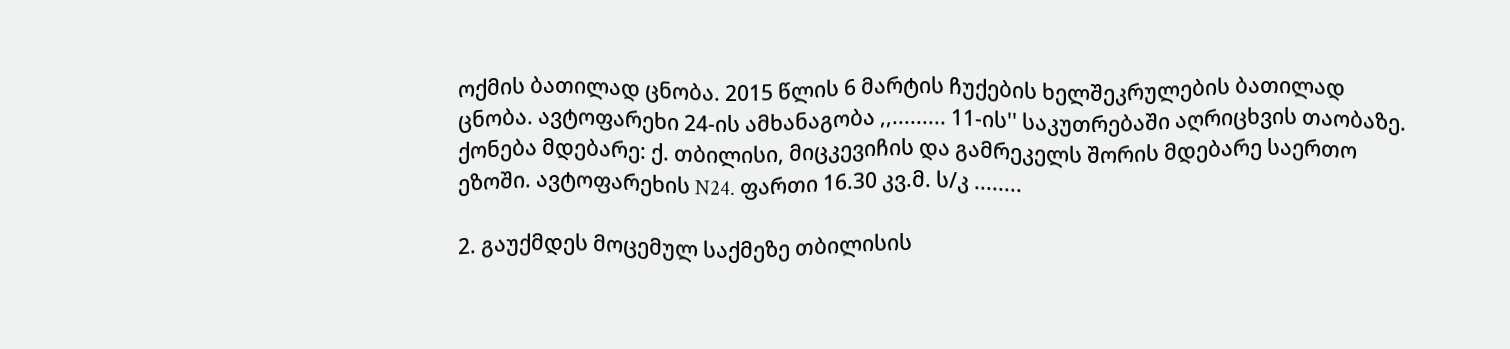ოქმის ბათილად ცნობა. 2015 წლის 6 მარტის ჩუქების ხელშეკრულების ბათილად ცნობა. ავტოფარეხი 24-ის ამხანაგობა ,,......... 11-ის'' საკუთრებაში აღრიცხვის თაობაზე. ქონება მდებარე: ქ. თბილისი, მიცკევიჩის და გამრეკელს შორის მდებარე საერთო ეზოში. ავტოფარეხის N24. ფართი 16.30 კვ.მ. ს/კ ........

2. გაუქმდეს მოცემულ საქმეზე თბილისის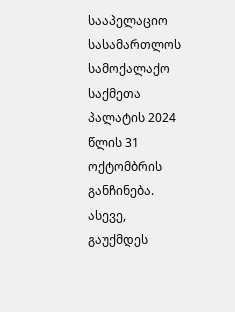სააპელაციო სასამართლოს სამოქალაქო საქმეთა პალატის 2024 წლის 31 ოქტომბრის განჩინება. ასევე, გაუქმდეს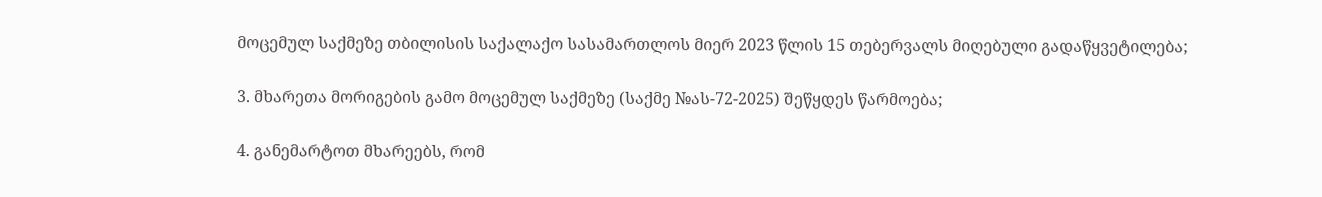მოცემულ საქმეზე თბილისის საქალაქო სასამართლოს მიერ 2023 წლის 15 თებერვალს მიღებული გადაწყვეტილება;

3. მხარეთა მორიგების გამო მოცემულ საქმეზე (საქმე №ას-72-2025) შეწყდეს წარმოება;

4. განემარტოთ მხარეებს, რომ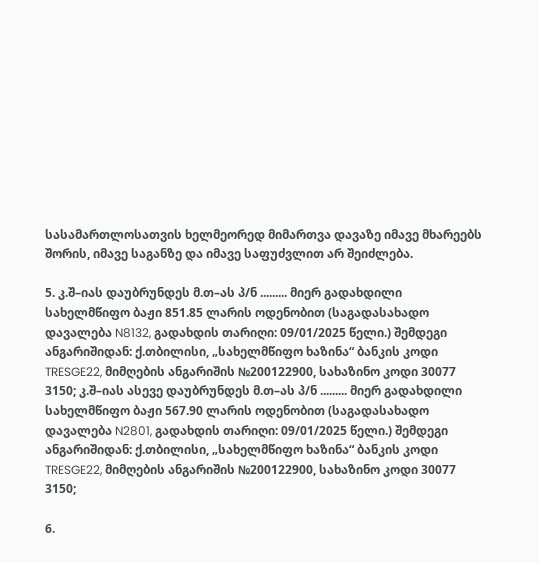სასამართლოსათვის ხელმეორედ მიმართვა დავაზე იმავე მხარეებს შორის, იმავე საგანზე და იმავე საფუძვლით არ შეიძლება.

5. კ.შ–იას დაუბრუნდეს მ.თ–ას პ/ნ ......... მიერ გადახდილი სახელმწიფო ბაჟი 851.85 ლარის ოდენობით (საგადასახადო დავალება N8132, გადახდის თარიღი: 09/01/2025 წელი.) შემდეგი ანგარიშიდან: ქ.თბილისი, „სახელმწიფო ხაზინა“ ბანკის კოდი TRESGE22, მიმღების ანგარიშის №200122900, სახაზინო კოდი 30077 3150; კ.შ–იას ასევე დაუბრუნდეს მ.თ–ას პ/ნ ......... მიერ გადახდილი სახელმწიფო ბაჟი 567.90 ლარის ოდენობით (საგადასახადო დავალება N2801, გადახდის თარიღი: 09/01/2025 წელი.) შემდეგი ანგარიშიდან: ქ.თბილისი, „სახელმწიფო ხაზინა“ ბანკის კოდი TRESGE22, მიმღების ანგარიშის №200122900, სახაზინო კოდი 30077 3150;

6.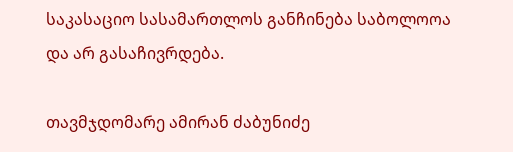საკასაციო სასამართლოს განჩინება საბოლოოა და არ გასაჩივრდება.

თავმჯდომარე ამირან ძაბუნიძე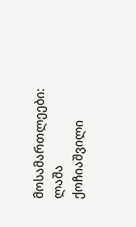მოსამართლეები: ლაშა ქოჩიაშვილი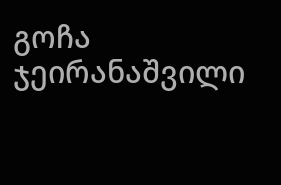გოჩა ჯეირანაშვილი